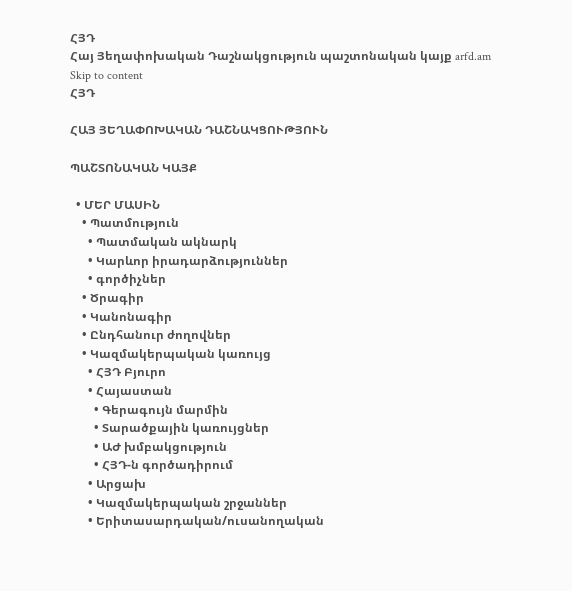ՀՅԴ
Հայ Յեղափոխական Դաշնակցություն պաշտոնական կայք arfd.am
Skip to content
ՀՅԴ

ՀԱՅ ՅԵՂԱՓՈԽԱԿԱՆ ԴԱՇՆԱԿՑՈՒԹՅՈՒՆ

ՊԱՇՏՈՆԱԿԱՆ ԿԱՅՔ

  • ՄԵՐ ՄԱՍԻՆ
    • Պատմություն
      • Պատմական ակնարկ
      • Կարևոր իրադարձություններ
      • գործիչներ
    • Ծրագիր
    • Կանոնագիր
    • Ընդհանուր ժողովներ
    • Կազմակերպական կառույց
      • ՀՅԴ Բյուրո
      • Հայաստան
        • Գերագույն մարմին
        • Տարածքային կառույցներ
        • ԱԺ խմբակցություն
        • ՀՅԴ-ն գործադիրում
      • Արցախ
      • Կազմակերպական շրջաններ
      • Երիտասարդական/ուսանողական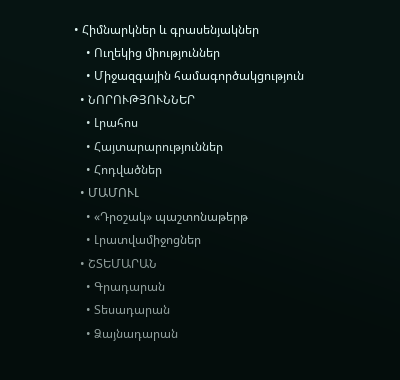• Հիմնարկներ և գրասենյակներ
    • Ուղեկից միություններ
    • Միջազգային համագործակցություն
  • ՆՈՐՈՒԹՅՈՒՆՆԵՐ
    • Լրահոս
    • Հայտարարություններ
    • Հոդվածներ
  • ՄԱՄՈՒԼ
    • «Դրօշակ» պաշտոնաթերթ
    • Լրատվամիջոցներ
  • ՇՏԵՄԱՐԱՆ
    • Գրադարան
    • Տեսադարան
    • Ձայնադարան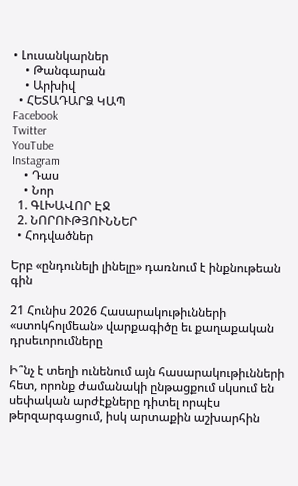• Լուսանկարներ
    • Թանգարան
    • Արխիվ
  • ՀԵՏԱԴԱՐՁ ԿԱՊ
Facebook
Twitter
YouTube
Instagram
    • Դաս
    • Նոր
  1. ԳԼԽԱՎՈՐ ԷՋ
  2. ՆՈՐՈՒԹՅՈՒՆՆԵՐ
  • Հոդվածներ

Երբ «ընդունելի լինելը» դառնում է ինքնութեան գին

21 Հունիս 2026 Հասարակութիւնների «ստոկհոլմեան» վարքագիծը եւ քաղաքական դրսեւորումները

Ի՞նչ է տեղի ունենում այն հասարակութիւնների հետ, որոնք ժամանակի ընթացքում սկսում են սեփական արժէքները դիտել որպէս թերզարգացում, իսկ արտաքին աշխարհին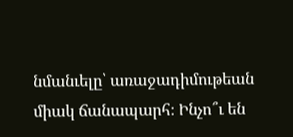նմանւելը՝ առաջադիմութեան միակ ճանապարհ։ Ինչո՞ւ են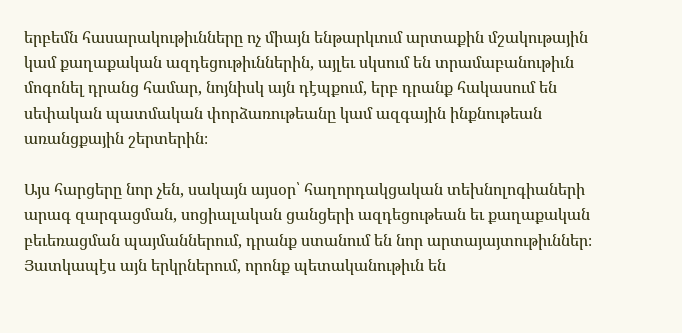երբեմն հասարակութիւնները ոչ միայն ենթարկւում արտաքին մշակութային կամ քաղաքական ազդեցութիւններին, այլեւ սկսում են տրամաբանութիւն մոգոնել դրանց համար, նոյնիսկ այն դէպքում, երբ դրանք հակասում են սեփական պատմական փորձառութեանը կամ ազգային ինքնութեան առանցքային շերտերին։

Այս հարցերը նոր չեն, սակայն այսօր՝ հաղորդակցական տեխնոլոգիաների արագ զարգացման, սոցիալական ցանցերի ազդեցութեան եւ քաղաքական բեւեռացման պայմաններում, դրանք ստանում են նոր արտայայտութիւններ։ Յատկապէս այն երկրներում, որոնք պետականութիւն են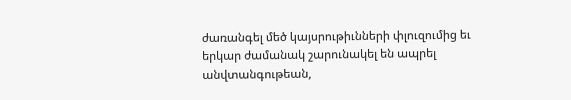ժառանգել մեծ կայսրութիւնների փլուզումից եւ երկար ժամանակ շարունակել են ապրել անվտանգութեան,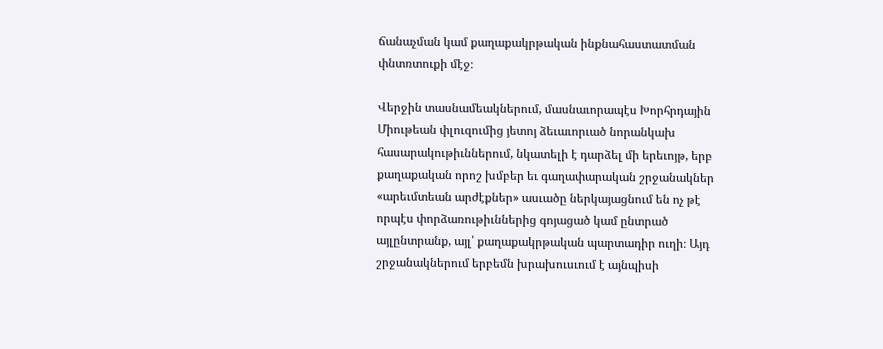ճանաչման կամ քաղաքակրթական ինքնահաստատման փնտռտուքի մէջ։

Վերջին տասնամեակներում, մասնաւորապէս Խորհրդային Միութեան փլուզումից յետոյ ձեւաւորւած նորանկախ հասարակութիւններում, նկատելի է դարձել մի երեւոյթ, երբ քաղաքական որոշ խմբեր եւ գաղափարական շրջանակներ «արեւմտեան արժէքներ» ասւածը ներկայացնում են ոչ թէ որպէս փորձառութիւններից գոյացած կամ ընտրած այլընտրանք, այլ՝ քաղաքակրթական պարտադիր ուղի։ Այդ շրջանակներում երբեմն խրախուսւում է այնպիսի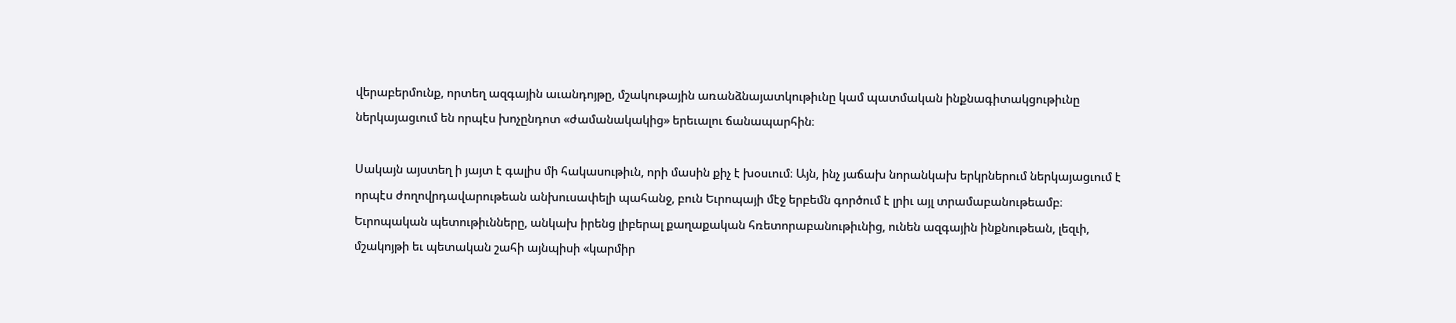վերաբերմունք, որտեղ ազգային աւանդոյթը, մշակութային առանձնայատկութիւնը կամ պատմական ինքնագիտակցութիւնը ներկայացւում են որպէս խոչընդոտ «ժամանակակից» երեւալու ճանապարհին։

Սակայն այստեղ ի յայտ է գալիս մի հակասութիւն, որի մասին քիչ է խօսւում։ Այն, ինչ յաճախ նորանկախ երկրներում ներկայացւում է որպէս ժողովրդավարութեան անխուսափելի պահանջ, բուն Եւրոպայի մէջ երբեմն գործում է լրիւ այլ տրամաբանութեամբ։ Եւրոպական պետութիւնները, անկախ իրենց լիբերալ քաղաքական հռետորաբանութիւնից, ունեն ազգային ինքնութեան, լեզւի, մշակոյթի եւ պետական շահի այնպիսի «կարմիր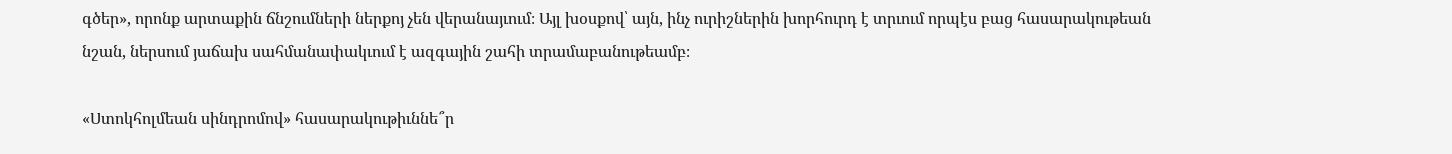գծեր», որոնք արտաքին ճնշումների ներքոյ չեն վերանայւում։ Այլ խօսքով՝ այն, ինչ ուրիշներին խորհուրդ է տրւում որպէս բաց հասարակութեան նշան, ներսում յաճախ սահմանափակւում է ազգային շահի տրամաբանութեամբ։

«Ստոկհոլմեան սինդրոմով» հասարակութիւննե՞ր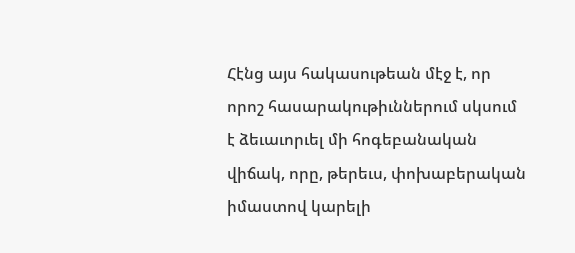Հէնց այս հակասութեան մէջ է, որ որոշ հասարակութիւններում սկսում է ձեւաւորւել մի հոգեբանական վիճակ, որը, թերեւս, փոխաբերական իմաստով կարելի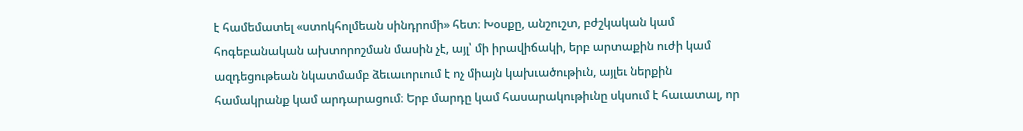է համեմատել «ստոկհոլմեան սինդրոմի» հետ։ Խօսքը, անշուշտ, բժշկական կամ հոգեբանական ախտորոշման մասին չէ, այլ՝ մի իրավիճակի, երբ արտաքին ուժի կամ ազդեցութեան նկատմամբ ձեւաւորւում է ոչ միայն կախւածութիւն, այլեւ ներքին համակրանք կամ արդարացում։ Երբ մարդը կամ հասարակութիւնը սկսում է հաւատալ, որ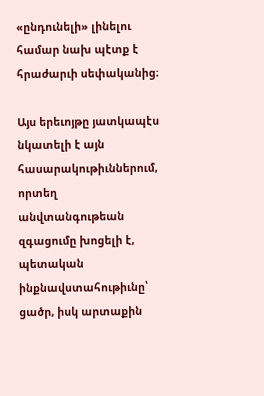«ընդունելի» լինելու համար նախ պէտք է հրաժարւի սեփականից։

Այս երեւոյթը յատկապէս նկատելի է այն հասարակութիւններում, որտեղ անվտանգութեան զգացումը խոցելի է, պետական ինքնավստահութիւնը՝ ցածր, իսկ արտաքին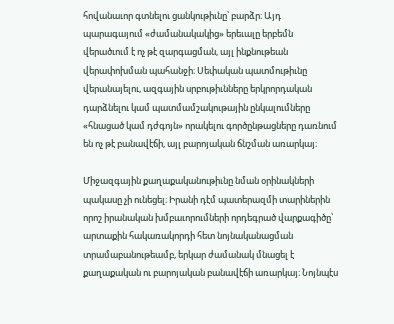հովանաւոր գտնելու ցանկութիւնը՝ բարձր։ Այդ պարագայում «ժամանակակից» երեւալը երբեմն վերածւում է ոչ թէ զարգացման, այլ ինքնութեան վերափոխման պահանջի։ Սեփական պատմութիւնը վերանայելու, ազգային սրբութիւնները երկրորդական դարձնելու կամ պատմամշակութային ընկալումները «հնացած կամ դժգոյն» որակելու գործընթացները դառնում են ոչ թէ բանավէճի, այլ բարոյական ճնշման առարկայ։

Միջազգային քաղաքականութիւնը նման օրինակների պակասը չի ունեցել։ Իրանի դէմ պատերազմի տարիներին որոշ իրանական խմբաւորումների որդեգրած վարքագիծը՝ արտաքին հակառակորդի հետ նոյնականացման տրամաբանութեամբ, երկար ժամանակ մնացել է քաղաքական ու բարոյական բանավէճի առարկայ։ Նոյնպէս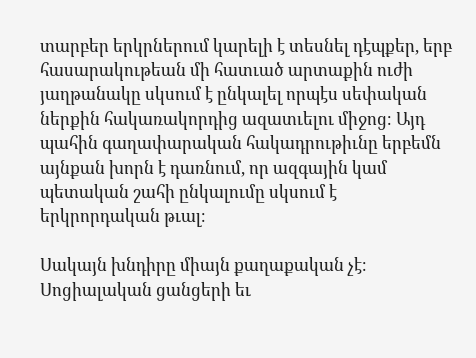տարբեր երկրներում կարելի է տեսնել դէպքեր, երբ հասարակութեան մի հատւած արտաքին ուժի յաղթանակը սկսում է ընկալել որպէս սեփական ներքին հակառակորդից ազատւելու միջոց։ Այդ պահին գաղափարական հակադրութիւնը երբեմն այնքան խորն է դառնում, որ ազգային կամ պետական շահի ընկալումը սկսում է երկրորդական թւալ։

Սակայն խնդիրը միայն քաղաքական չէ։ Սոցիալական ցանցերի եւ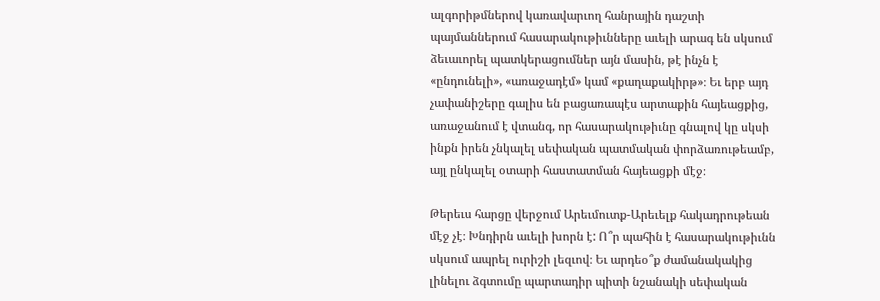ալգորիթմներով կառավարւող հանրային դաշտի պայմաններում հասարակութիւնները աւելի արագ են սկսում ձեւաւորել պատկերացումներ այն մասին, թէ ինչն է «ընդունելի», «առաջադէմ» կամ «քաղաքակիրթ»։ Եւ երբ այդ չափանիշերը գալիս են բացառապէս արտաքին հայեացքից, առաջանում է վտանգ, որ հասարակութիւնը գնալով կը սկսի ինքն իրեն չնկալել սեփական պատմական փորձառութեամբ, այլ ընկալել օտարի հաստատման հայեացքի մէջ։

Թերեւս հարցը վերջում Արեւմուտք-Արեւելք հակադրութեան մէջ չէ։ Խնդիրն աւելի խորն է: Ո՞ր պահին է հասարակութիւնն սկսում ապրել ուրիշի լեզւով։ Եւ արդեօ՞ք ժամանակակից լինելու ձգտումը պարտադիր պիտի նշանակի սեփական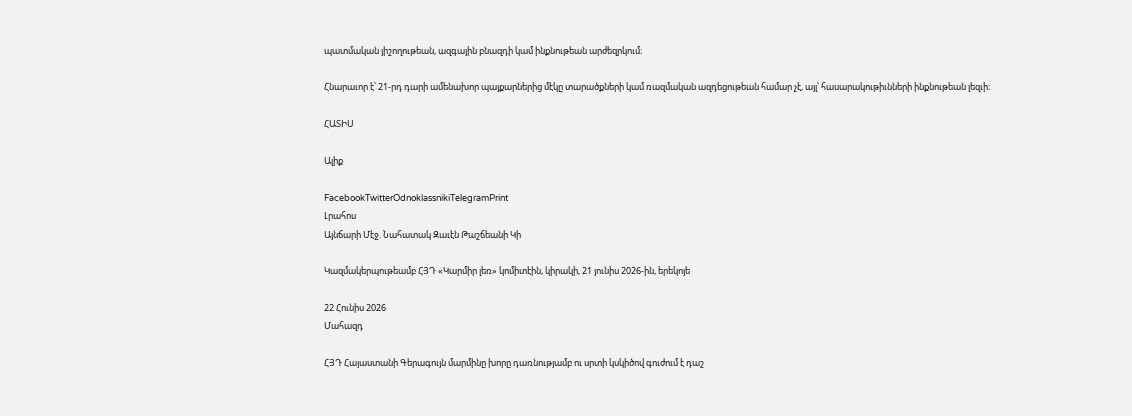պատմական յիշողութեան, ազգային բնազդի կամ ինքնութեան արժեզրկում։

Հնարաւոր է՝ 21-րդ դարի ամենախոր պայքարներից մէկը տարածքների կամ ռազմական ազդեցութեան համար չէ, այլ՝ հասարակութիւնների ինքնութեան լեզւի։

ՀԱՏԻՍ

Ալիք

FacebookTwitterOdnoklassnikiTelegramPrint
Լրահոս
Այնճարի Մէջ. Նահատակ Զաւէն Թաշճեանի Կի

Կազմակերպութեամբ ՀՅԴ «Կարմիր լեռ» կոմիտէին, կիրակի, 21 յունիս 2026-ին, երեկոյե

22 Հունիս 2026
Մահազդ

ՀՅԴ Հայաստանի Գերագույն մարմինը խորը դառնությամբ ու սրտի կսկիծով գուժում է դաշ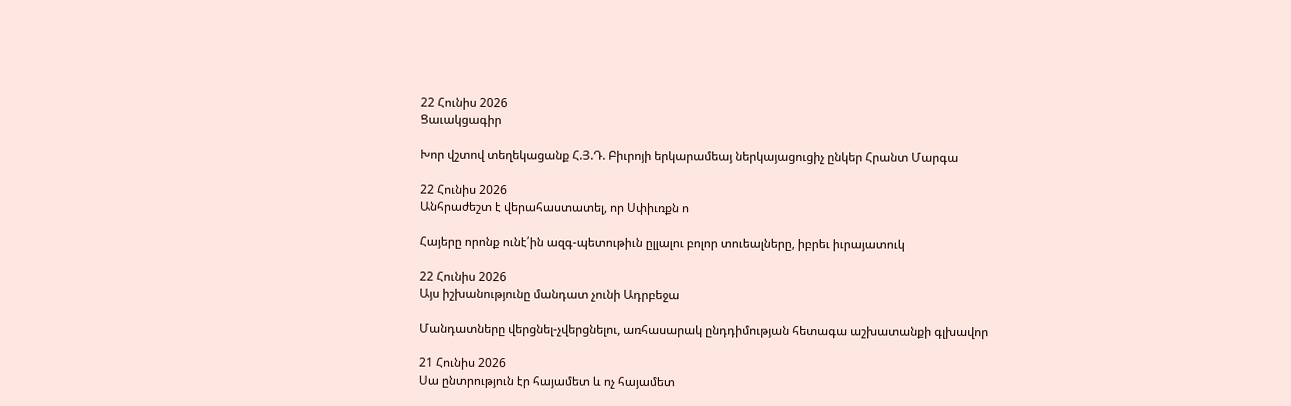22 Հունիս 2026
Ցաւակցագիր

Խոր վշտով տեղեկացանք Հ.Յ.Դ. Բիւրոյի երկարամեայ ներկայացուցիչ ընկեր Հրանտ Մարգա

22 Հունիս 2026
Անհրաժեշտ է վերահաստատել, որ Սփիւռքն ո

Հայերը որոնք ունէ՛ին ազգ-պետութիւն ըլլալու բոլոր տուեալները, իբրեւ իւրայատուկ

22 Հունիս 2026
Այս իշխանությունը մանդատ չունի Ադրբեջա

Մանդատները վերցնել-չվերցնելու, առհասարակ ընդդիմության հետագա աշխատանքի գլխավոր

21 Հունիս 2026
Սա ընտրություն էր հայամետ և ոչ հայամետ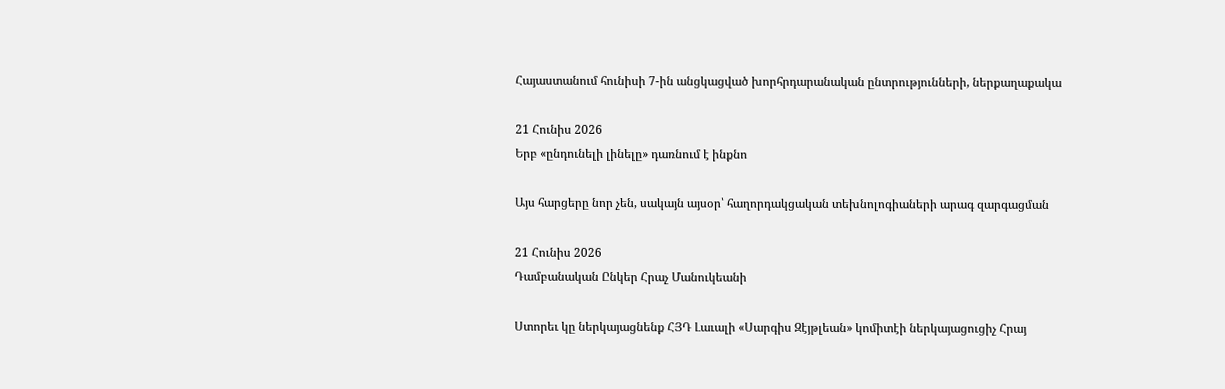Հայաստանում հունիսի 7-ին անցկացված խորհրդարանական ընտրությունների, ներքաղաքակա

21 Հունիս 2026
Երբ «ընդունելի լինելը» դառնում է ինքնո

Այս հարցերը նոր չեն, սակայն այսօր՝ հաղորդակցական տեխնոլոգիաների արագ զարգացման

21 Հունիս 2026
Դամբանական Ընկեր Հրաչ Մանուկեանի

Ստորեւ կը ներկայացնենք ՀՅԴ Լաւալի «Սարգիս Զէյթլեան» կոմիտէի ներկայացուցիչ Հրայ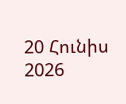20 Հունիս 2026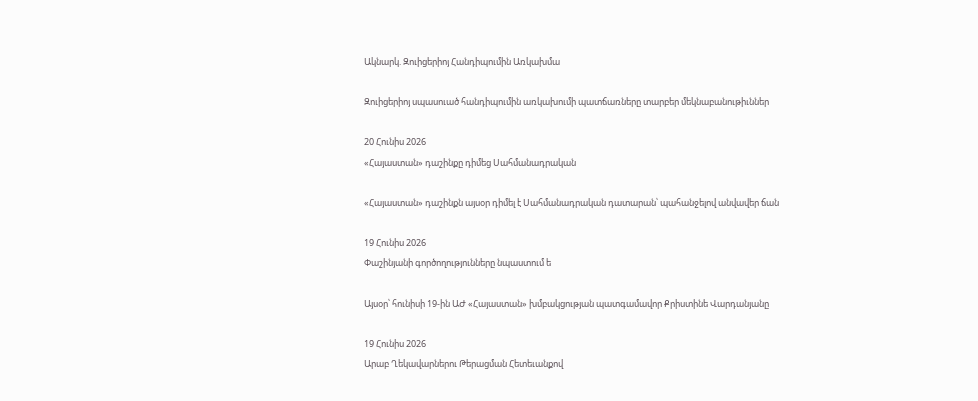Ակնարկ. Զուիցերիոյ Հանդիպումին Առկախմա

Զուիցերիոյ սպասուած հանդիպումին առկախումի պատճառները տարբեր մեկնաբանութիւններ

20 Հունիս 2026
«Հայաստան» դաշինքը դիմեց Սահմանադրական

«Հայաստան» դաշինքն այսօր դիմել է Սահմանադրական դատարան՝ պահանջելով անվավեր ճան

19 Հունիս 2026
Փաշինյանի գործողությունները նպաստում ե

Այսօր՝ հունիսի 19-ին ԱԺ «Հայաստան» խմբակցության պատգամավոր Քրիստինե Վարդանյանը

19 Հունիս 2026
Արաբ Ղեկավարներու Թերացման Հետեւանքով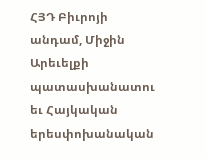ՀՅԴ Բիւրոյի անդամ, Միջին Արեւելքի պատասխանատու եւ Հայկական երեսփոխանական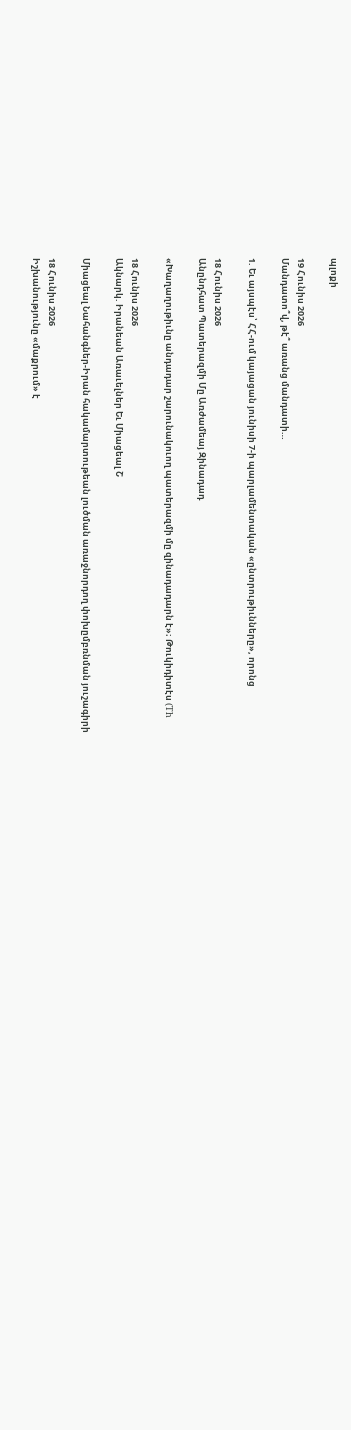պլոքի

19 Հունիս 2026
Մանդատո՞վ, թէ՞ առանց մանդատի…

1. Եւ այսպէս՝ ՀՀ-ում կայացան յունիսի 7-ի պարլամենտական «ընտրութիւնները», որոնց

18 Հունիս 2026
Անընդհատ Պատերազմի Մը Առժամեայ Զինադադ

«Խաղաղութիւնը անդադար շարունակուող պատերազմի մը զինադադարն է»։ Թուկիդիտէս (Th

18 Հունիս 2026
Ակնարկ. Իրանեան Առաւելներ Եւ Միացեալ Շ

Միացեալ Նահանգներ-Իրան հակամարտութեան լուծման առաջնորդող փոխըմբռնման յուշագիրի

18 Հունիս 2026
Իշխանությունը «մաքրում» է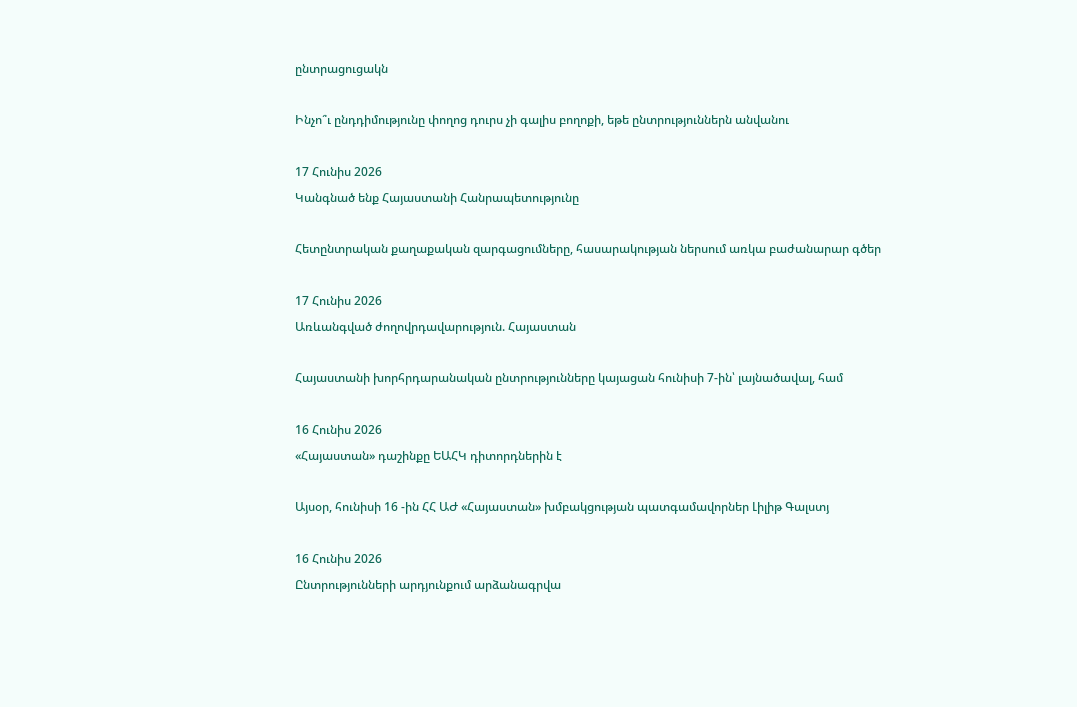ընտրացուցակն

Ինչո՞ւ ընդդիմությունը փողոց դուրս չի գալիս բողոքի, եթե ընտրություններն անվանու

17 Հունիս 2026
Կանգնած ենք Հայաստանի Հանրապետությունը

Հետընտրական քաղաքական զարգացումները, հասարակության ներսում առկա բաժանարար գծեր

17 Հունիս 2026
Առևանգված ժողովրդավարություն. Հայաստան

Հայաստանի խորհրդարանական ընտրությունները կայացան հունիսի 7-ին՝ լայնածավալ, համ

16 Հունիս 2026
«Հայաստան» դաշինքը ԵԱՀԿ դիտորդներին է

Այսօր, հունիսի 16 -ին ՀՀ ԱԺ «Հայաստան» խմբակցության պատգամավորներ Լիլիթ Գալստյ

16 Հունիս 2026
Ընտրությունների արդյունքում արձանագրվա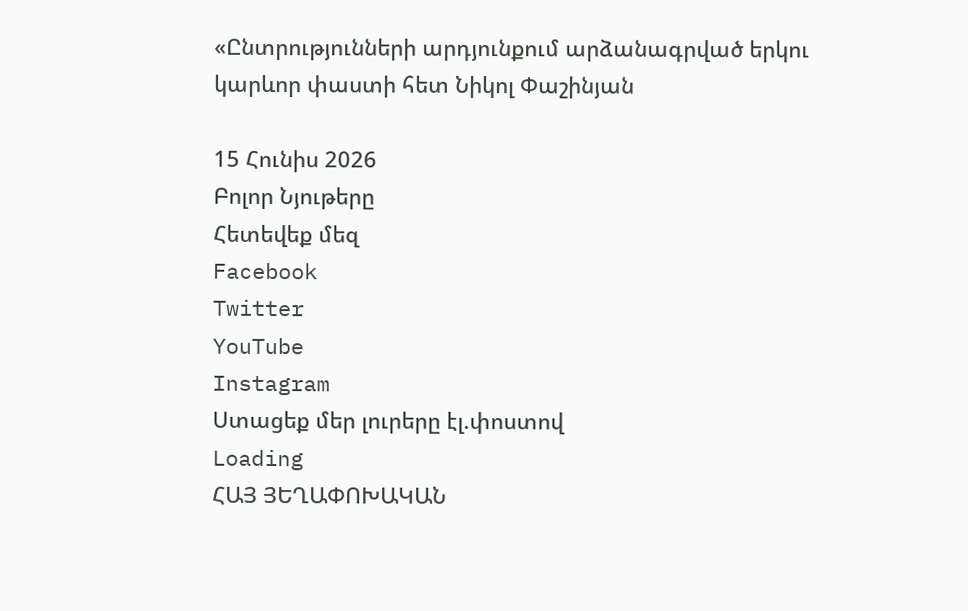«Ընտրությունների արդյունքում արձանագրված երկու կարևոր փաստի հետ Նիկոլ Փաշինյան

15 Հունիս 2026
Բոլոր Նյութերը
Հետեվեք մեզ
Facebook
Twitter
YouTube
Instagram
Ստացեք մեր լուրերը էլ.փոստով
Loading
ՀԱՅ ՅԵՂԱՓՈԽԱԿԱՆ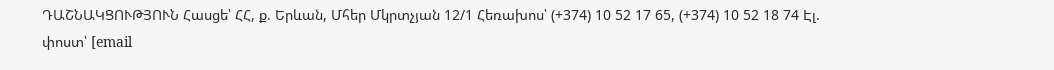ԴԱՇՆԱԿՑՈՒԹՅՈՒՆ Հասցե՝ ՀՀ, ք. Երևան, Մհեր Մկրտչյան 12/1 Հեռախոս՝ (+374) 10 52 17 65, (+374) 10 52 18 74 Էլ. փոստ՝ [email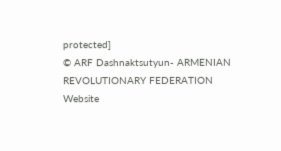protected]
© ARF Dashnaktsutyun- ARMENIAN REVOLUTIONARY FEDERATION Website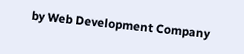by Web Development Company